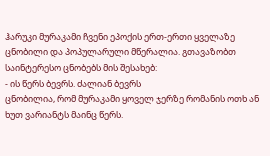ჰარუკი მურაკამი ჩვენი ეპოქის ერთ-ერთი ყველაზე ცნობილი და პოპულარული მწერალია. გთავაზობთ საინტერესო ცნობებს მის შესახებ:
- ის წერს ბევრს. ძალიან ბევრს
ცნობილია, რომ მურაკამი ყოველ ჯერზე რომანის ოთხ ან ხუთ ვარიანტს მაინც წერს.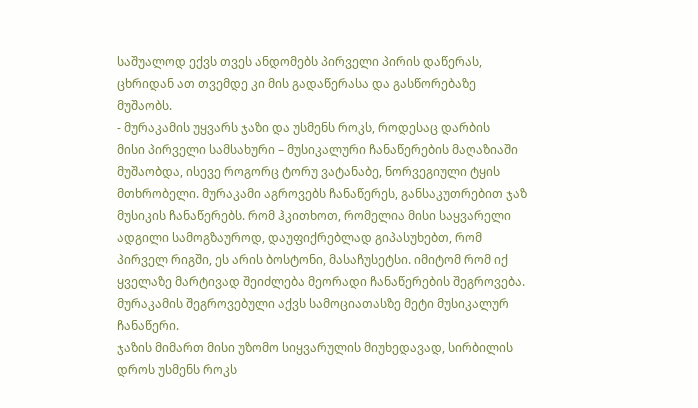საშუალოდ ექვს თვეს ანდომებს პირველი პირის დაწერას, ცხრიდან ათ თვემდე კი მის გადაწერასა და გასწორებაზე მუშაობს.
- მურაკამის უყვარს ჯაზი და უსმენს როკს, როდესაც დარბის
მისი პირველი სამსახური – მუსიკალური ჩანაწერების მაღაზიაში მუშაობდა, ისევე როგორც ტორუ ვატანაბე, ნორვეგიული ტყის მთხრობელი. მურაკამი აგროვებს ჩანაწერეს, განსაკუთრებით ჯაზ მუსიკის ჩანაწერებს. რომ ჰკითხოთ, რომელია მისი საყვარელი ადგილი სამოგზაუროდ, დაუფიქრებლად გიპასუხებთ, რომ პირველ რიგში, ეს არის ბოსტონი, მასაჩუსეტსი. იმიტომ რომ იქ ყველაზე მარტივად შეიძლება მეორადი ჩანაწერების შეგროვება. მურაკამის შეგროვებული აქვს სამოციათასზე მეტი მუსიკალურ ჩანაწერი.
ჯაზის მიმართ მისი უზომო სიყვარულის მიუხედავად, სირბილის დროს უსმენს როკს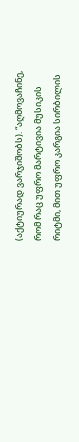(აქტიურად ვარჯიშობს). “აღმოვაჩინე, რომ რაც უფრო მარტივია მუსიკის რიტმი, მით უფრო კარგია სირბილის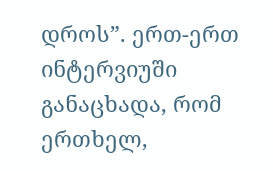დროს”. ერთ-ერთ ინტერვიუში განაცხადა, რომ ერთხელ,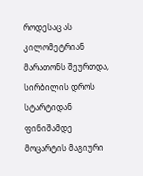როდესაც ას კილომეტრიან მარათონს შეურთდა, სირბილის დროს სტარტიდან ფინიშამდე მოცარტის მაგიური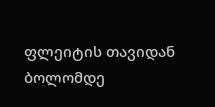ფლეიტის თავიდან ბოლომდე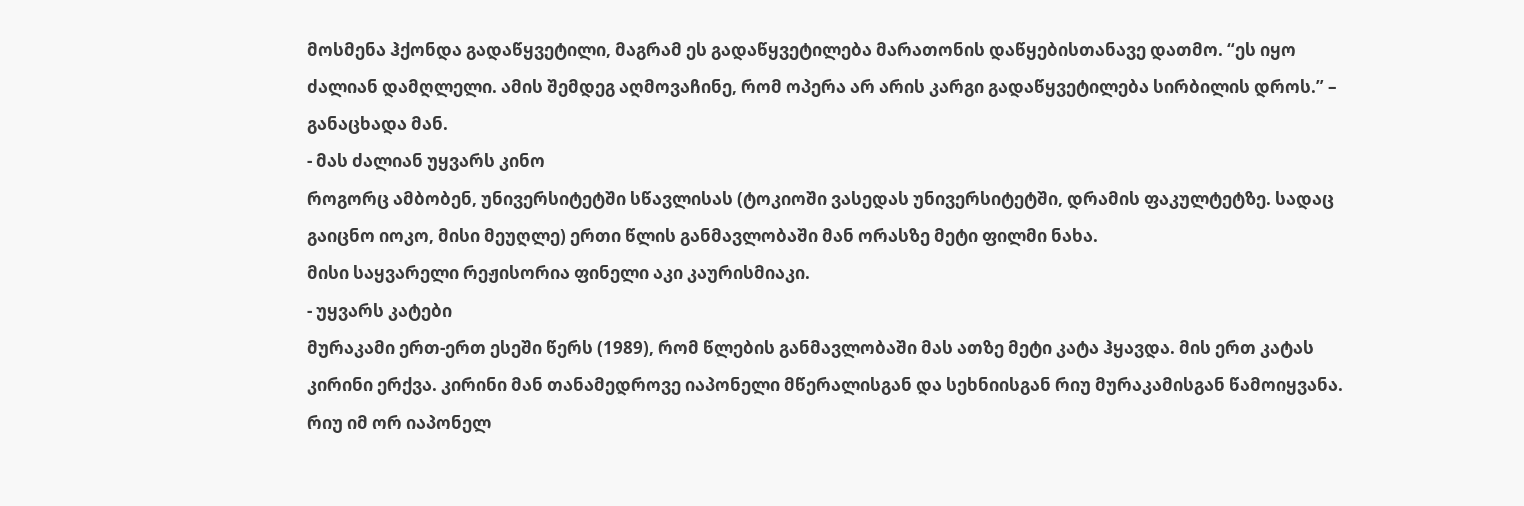მოსმენა ჰქონდა გადაწყვეტილი, მაგრამ ეს გადაწყვეტილება მარათონის დაწყებისთანავე დათმო. “ეს იყო ძალიან დამღლელი. ამის შემდეგ აღმოვაჩინე, რომ ოპერა არ არის კარგი გადაწყვეტილება სირბილის დროს.” – განაცხადა მან.
- მას ძალიან უყვარს კინო
როგორც ამბობენ, უნივერსიტეტში სწავლისას (ტოკიოში ვასედას უნივერსიტეტში, დრამის ფაკულტეტზე. სადაც გაიცნო იოკო, მისი მეუღლე) ერთი წლის განმავლობაში მან ორასზე მეტი ფილმი ნახა.
მისი საყვარელი რეჟისორია ფინელი აკი კაურისმიაკი.
- უყვარს კატები
მურაკამი ერთ-ერთ ესეში წერს (1989), რომ წლების განმავლობაში მას ათზე მეტი კატა ჰყავდა. მის ერთ კატას კირინი ერქვა. კირინი მან თანამედროვე იაპონელი მწერალისგან და სეხნიისგან რიუ მურაკამისგან წამოიყვანა. რიუ იმ ორ იაპონელ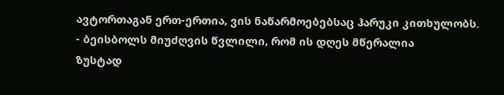ავტორთაგან ერთ-ერთია, ვის ნაწარმოებებსაც ჰარუკი კითხულობს.
- ბეისბოლს მიუძღვის წვლილი, რომ ის დღეს მწერალია
ზუსტად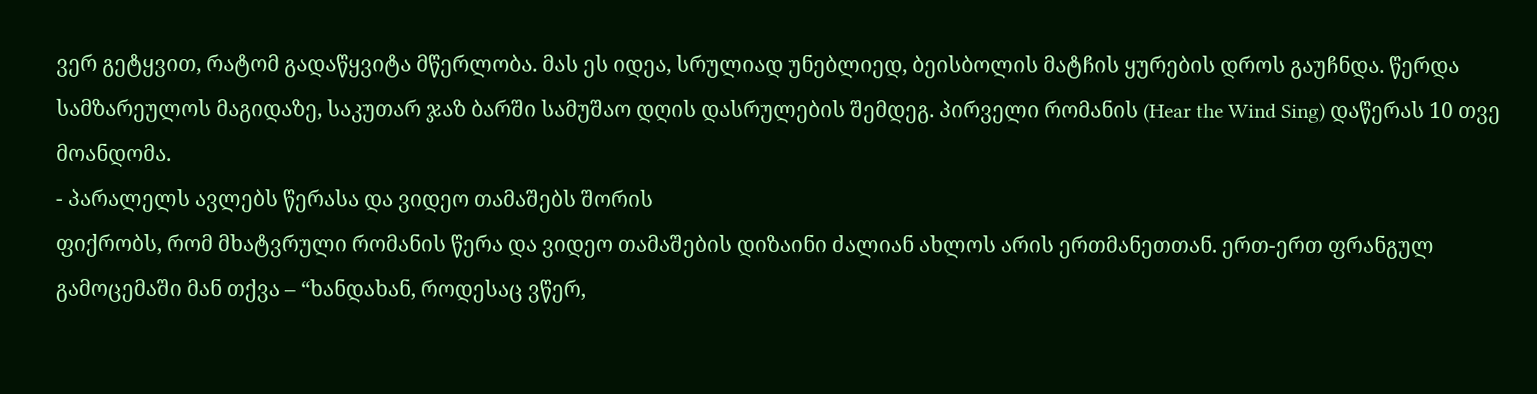ვერ გეტყვით, რატომ გადაწყვიტა მწერლობა. მას ეს იდეა, სრულიად უნებლიედ, ბეისბოლის მატჩის ყურების დროს გაუჩნდა. წერდა სამზარეულოს მაგიდაზე, საკუთარ ჯაზ ბარში სამუშაო დღის დასრულების შემდეგ. პირველი რომანის (Hear the Wind Sing) დაწერას 10 თვე მოანდომა.
- პარალელს ავლებს წერასა და ვიდეო თამაშებს შორის
ფიქრობს, რომ მხატვრული რომანის წერა და ვიდეო თამაშების დიზაინი ძალიან ახლოს არის ერთმანეთთან. ერთ-ერთ ფრანგულ გამოცემაში მან თქვა – “ხანდახან, როდესაც ვწერ,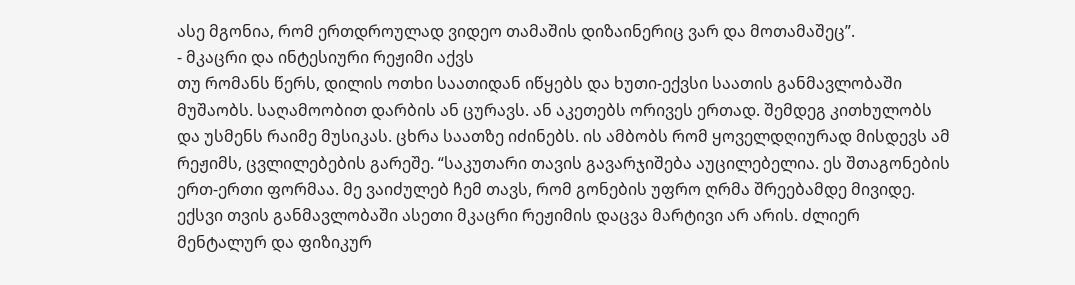ასე მგონია, რომ ერთდროულად ვიდეო თამაშის დიზაინერიც ვარ და მოთამაშეც”.
- მკაცრი და ინტესიური რეჟიმი აქვს
თუ რომანს წერს, დილის ოთხი საათიდან იწყებს და ხუთი-ექვსი საათის განმავლობაში მუშაობს. საღამოობით დარბის ან ცურავს. ან აკეთებს ორივეს ერთად. შემდეგ კითხულობს და უსმენს რაიმე მუსიკას. ცხრა საათზე იძინებს. ის ამბობს რომ ყოველდღიურად მისდევს ამ რეჟიმს, ცვლილებების გარეშე. “საკუთარი თავის გავარჯიშება აუცილებელია. ეს შთაგონების ერთ-ერთი ფორმაა. მე ვაიძულებ ჩემ თავს, რომ გონების უფრო ღრმა შრეებამდე მივიდე. ექსვი თვის განმავლობაში ასეთი მკაცრი რეჟიმის დაცვა მარტივი არ არის. ძლიერ მენტალურ და ფიზიკურ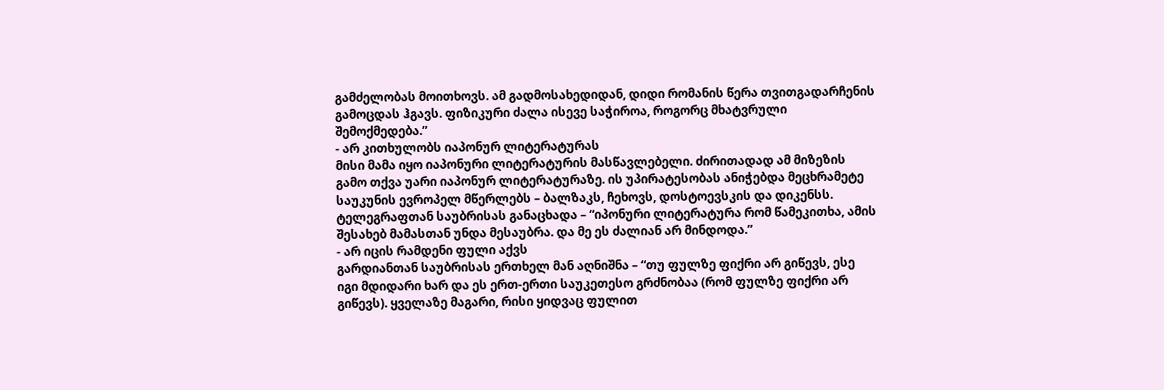გამძელობას მოითხოვს. ამ გადმოსახედიდან, დიდი რომანის წერა თვითგადარჩენის გამოცდას ჰგავს. ფიზიკური ძალა ისევე საჭიროა, როგორც მხატვრული შემოქმედება.”
- არ კითხულობს იაპონურ ლიტერატურას
მისი მამა იყო იაპონური ლიტერატურის მასწავლებელი. ძირითადად ამ მიზეზის გამო თქვა უარი იაპონურ ლიტერატურაზე. ის უპირატესობას ანიჭებდა მეცხრამეტე საუკუნის ევროპელ მწერლებს – ბალზაკს, ჩეხოვს, დოსტოევსკის და დიკენსს. ტელეგრაფთან საუბრისას განაცხადა – “იპონური ლიტერატურა რომ წამეკითხა, ამის შესახებ მამასთან უნდა მესაუბრა. და მე ეს ძალიან არ მინდოდა.”
- არ იცის რამდენი ფული აქვს
გარდიანთან საუბრისას ერთხელ მან აღნიშნა – “თუ ფულზე ფიქრი არ გიწევს, ესე იგი მდიდარი ხარ და ეს ერთ-ერთი საუკეთესო გრძნობაა (რომ ფულზე ფიქრი არ გიწევს). ყველაზე მაგარი, რისი ყიდვაც ფულით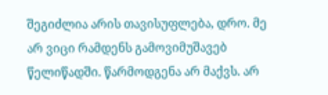შეგიძლია არის თავისუფლება, დრო. მე არ ვიცი რამდენს გამოვიმუშავებ წელიწადში. წარმოდგენა არ მაქვს. არ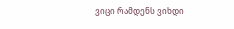ვიცი რამდენს ვიხდი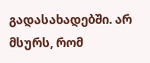გადასახადებში. არ მსურს, რომ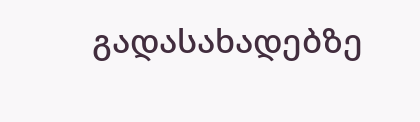გადასახადებზე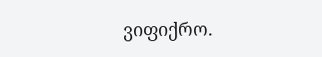ვიფიქრო.